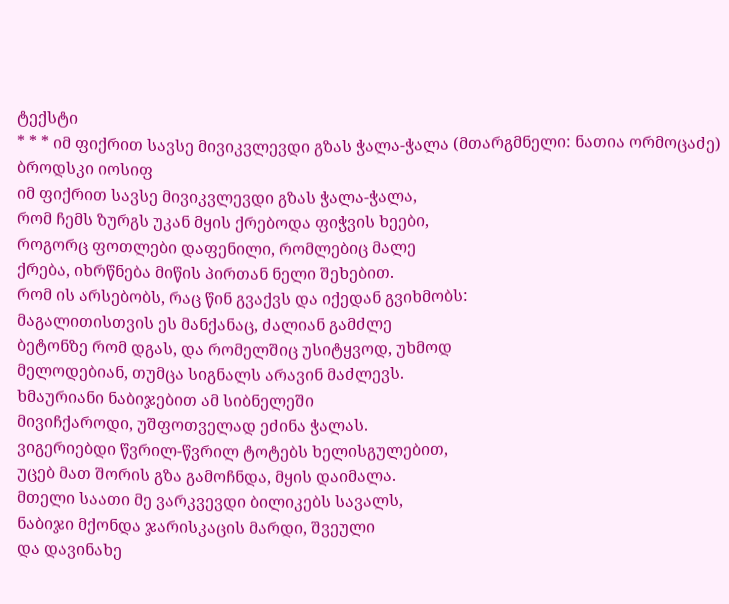ტექსტი
* * * იმ ფიქრით სავსე მივიკვლევდი გზას ჭალა-ჭალა (მთარგმნელი: ნათია ორმოცაძე)
ბროდსკი იოსიფ
იმ ფიქრით სავსე მივიკვლევდი გზას ჭალა-ჭალა,
რომ ჩემს ზურგს უკან მყის ქრებოდა ფიჭვის ხეები,
როგორც ფოთლები დაფენილი, რომლებიც მალე
ქრება, იხრწნება მიწის პირთან ნელი შეხებით.
რომ ის არსებობს, რაც წინ გვაქვს და იქედან გვიხმობს:
მაგალითისთვის ეს მანქანაც, ძალიან გამძლე
ბეტონზე რომ დგას, და რომელშიც უსიტყვოდ, უხმოდ
მელოდებიან, თუმცა სიგნალს არავინ მაძლევს.
ხმაურიანი ნაბიჯებით ამ სიბნელეში
მივიჩქაროდი, უშფოთველად ეძინა ჭალას.
ვიგერიებდი წვრილ-წვრილ ტოტებს ხელისგულებით,
უცებ მათ შორის გზა გამოჩნდა, მყის დაიმალა.
მთელი საათი მე ვარკვევდი ბილიკებს სავალს,
ნაბიჯი მქონდა ჯარისკაცის მარდი, შვეული
და დავინახე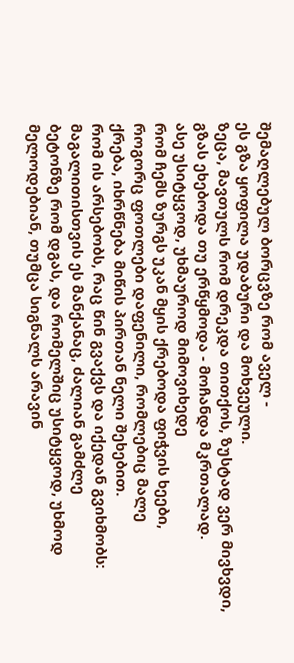შემაღლებულ ბორცვზე რომ აველ -
ეს გზა ყოფილა უდაბური და მოხვეული.
ზეცა, მავთულს რომ დრეკდა თითქოს, ზუსტად ვერ მივხვდი,
გზას ეხებოდა თუ ერწყმოდა - მოჩანდა მკრთალად.
ასე უსიტყვოდ, უხმაუროდ მიმოვიხედე
რომ ჩემს ზურგს უკან მყის ქრებოდა ფიჭვის ხეები,
როგორც ფოთლები დაფენილი, რომლებიც მალე
ქრება, იხრწნება მიწის პირთან ნელი შეხებით.
რომ ის არსებობს, რაც წინ გვაქვს და იქედან გვიხმობს:
მაგალითისთვის ეს მანქანაც, ძალიან გამძლე
ბეტონზე რომ დგას, და რომელშიც უსიტყვოდ, უხმოდ
მელოდებიან, თუმცა სიგნალს არავინ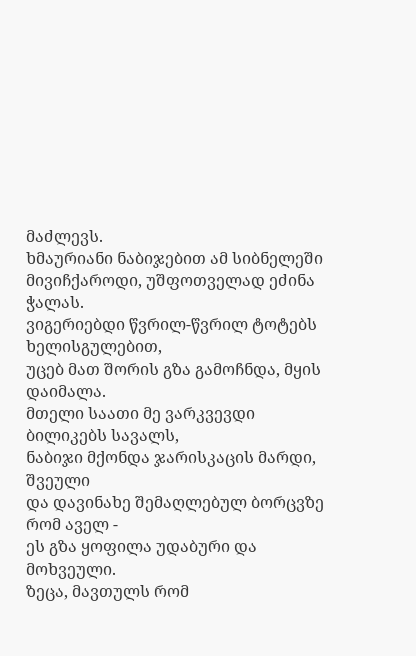მაძლევს.
ხმაურიანი ნაბიჯებით ამ სიბნელეში
მივიჩქაროდი, უშფოთველად ეძინა ჭალას.
ვიგერიებდი წვრილ-წვრილ ტოტებს ხელისგულებით,
უცებ მათ შორის გზა გამოჩნდა, მყის დაიმალა.
მთელი საათი მე ვარკვევდი ბილიკებს სავალს,
ნაბიჯი მქონდა ჯარისკაცის მარდი, შვეული
და დავინახე შემაღლებულ ბორცვზე რომ აველ -
ეს გზა ყოფილა უდაბური და მოხვეული.
ზეცა, მავთულს რომ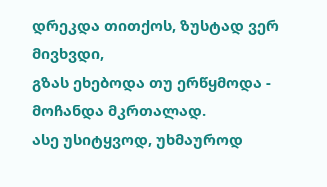დრეკდა თითქოს, ზუსტად ვერ მივხვდი,
გზას ეხებოდა თუ ერწყმოდა - მოჩანდა მკრთალად.
ასე უსიტყვოდ, უხმაუროდ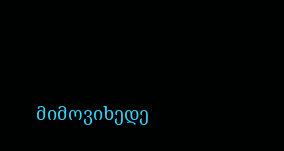მიმოვიხედე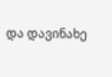და დავინახე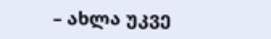– ახლა უკვე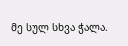მე სულ სხვა ჭალა.